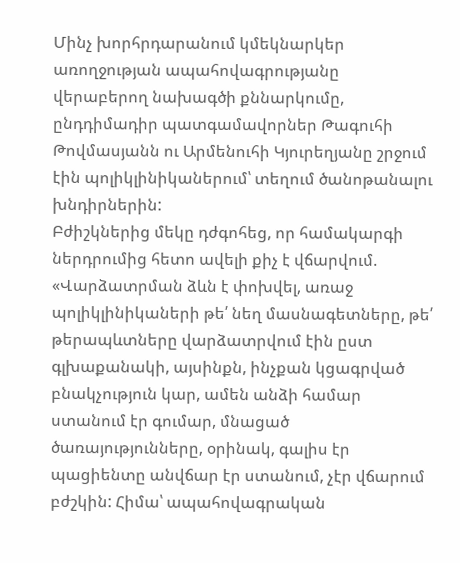Մինչ խորհրդարանում կմեկնարկեր առողջության ապահովագրությանը վերաբերող նախագծի քննարկումը, ընդդիմադիր պատգամավորներ Թագուհի Թովմասյանն ու Արմենուհի Կյուրեղյանը շրջում էին պոլիկլինիկաներում՝ տեղում ծանոթանալու խնդիրներին:
Բժիշկներից մեկը դժգոհեց, որ համակարգի ներդրումից հետո ավելի քիչ է վճարվում. «Վարձատրման ձևն է փոխվել, առաջ պոլիկլինիկաների թե՛ նեղ մասնագետները, թե՛ թերապևտները վարձատրվում էին ըստ գլխաքանակի, այսինքն, ինչքան կցագրված բնակչություն կար, ամեն անձի համար ստանում էր գումար, մնացած ծառայությունները, օրինակ, գալիս էր պացիենտը անվճար էր ստանում, չէր վճարում բժշկին: Հիմա՝ ապահովագրական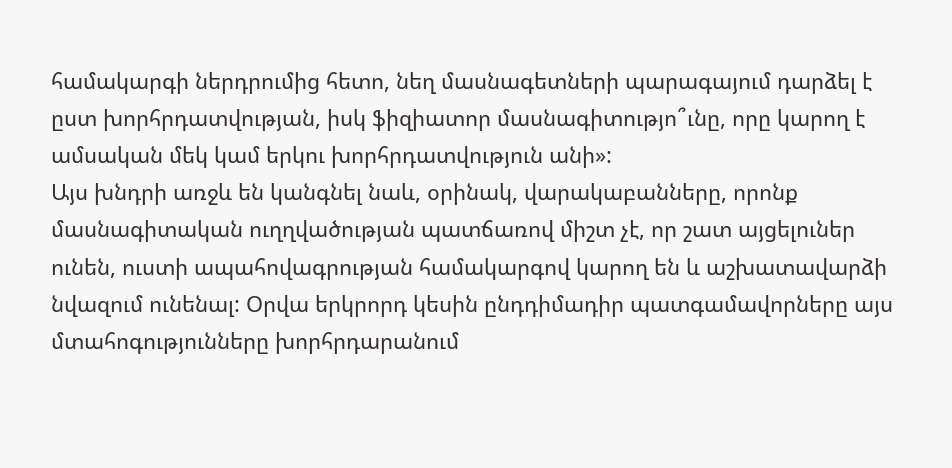համակարգի ներդրումից հետո, նեղ մասնագետների պարագայում դարձել է ըստ խորհրդատվության, իսկ ֆիզիատոր մասնագիտությո՞ւնը, որը կարող է ամսական մեկ կամ երկու խորհրդատվություն անի»:
Այս խնդրի առջև են կանգնել նաև, օրինակ, վարակաբանները, որոնք մասնագիտական ուղղվածության պատճառով միշտ չէ, որ շատ այցելուներ ունեն, ուստի ապահովագրության համակարգով կարող են և աշխատավարձի նվազում ունենալ: Օրվա երկրորդ կեսին ընդդիմադիր պատգամավորները այս մտահոգությունները խորհրդարանում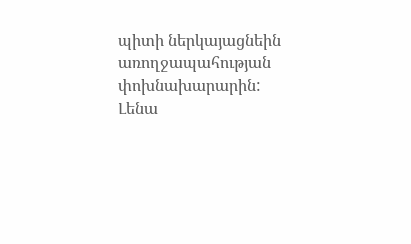պիտի ներկայացնեին առողջապահության փոխնախարարին:
Լենա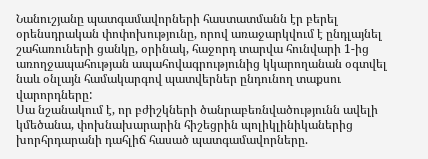Նանուշյանը պատգամավորների հաստատմանն էր բերել օրենսդրական փոփոխությունը, որով առաջարկվում է ընդլայնել շահառուների ցանկը, օրինակ, հաջորդ տարվա հունվարի 1-ից առողջապահության ապահովագրությունից կկարողանան օգտվել նաև օնլայն համակարգով պատվերներ ընդունող տաքսու վարորդները:
Սա նշանակում է, որ բժիշկների ծանրաբեռնվածությունն ավելի կմեծանա, փոխնախարարին հիշեցրին պոլիկլինիկաներից խորհրդարանի դահլիճ հասած պատգամավորները.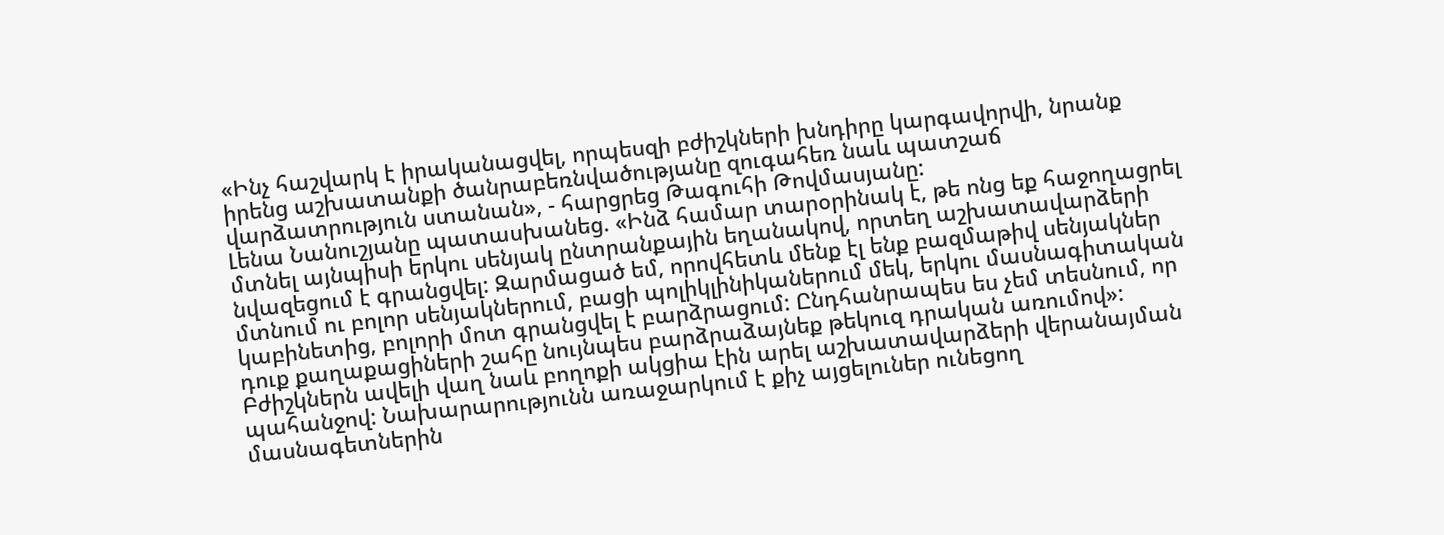«Ինչ հաշվարկ է իրականացվել, որպեսզի բժիշկների խնդիրը կարգավորվի, նրանք իրենց աշխատանքի ծանրաբեռնվածությանը զուգահեռ նաև պատշաճ վարձատրություն ստանան», - հարցրեց Թագուհի Թովմասյանը:
Լենա Նանուշյանը պատասխանեց. «Ինձ համար տարօրինակ է, թե ոնց եք հաջողացրել մտնել այնպիսի երկու սենյակ ընտրանքային եղանակով, որտեղ աշխատավարձերի նվազեցում է գրանցվել: Զարմացած եմ, որովհետև մենք էլ ենք բազմաթիվ սենյակներ մտնում ու բոլոր սենյակներում, բացի պոլիկլինիկաներում մեկ, երկու մասնագիտական կաբինետից, բոլորի մոտ գրանցվել է բարձրացում: Ընդհանրապես ես չեմ տեսնում, որ դուք քաղաքացիների շահը նույնպես բարձրաձայնեք թեկուզ դրական առումով»:
Բժիշկներն ավելի վաղ նաև բողոքի ակցիա էին արել աշխատավարձերի վերանայման պահանջով: Նախարարությունն առաջարկում է քիչ այցելուներ ունեցող մասնագետներին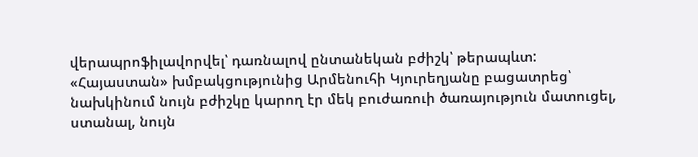վերապրոֆիլավորվել՝ դառնալով ընտանեկան բժիշկ՝ թերապևտ:
«Հայաստան» խմբակցությունից Արմենուհի Կյուրեղյանը բացատրեց՝ նախկինում նույն բժիշկը կարող էր մեկ բուժառուի ծառայություն մատուցել, ստանալ, նույն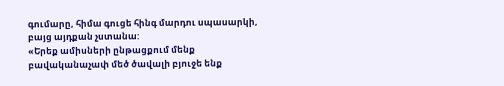գումարը, հիմա գուցե հինգ մարդու սպասարկի, բայց այդքան չստանա:
«Երեք ամիսների ընթացքում մենք բավականաչափ մեծ ծավալի բյուջե ենք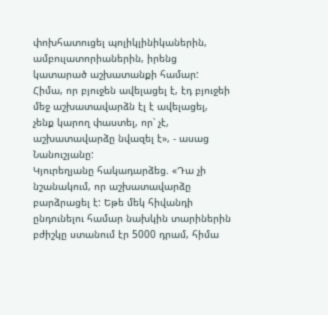փոխհատուցել պոլիկլինիկաներին, ամբուլատորիաներին, իրենց կատարած աշխատանքի համար: Հիմա, որ բյուջեն ավելացել է, էդ բյուջեի մեջ աշխատավարձն էլ է ավելացել, չենք կարող փաստել, որ՝ չէ, աշխատավարձը նվազել է», - ասաց Նանուշյանը:
Կյուրեղյանը հակադարձեց. «Դա չի նշանակում, որ աշխատավարձը բարձրացել է: Եթե մեկ հիվանդի ընդունելու համար նախկին տարիներին բժիշկը ստանում էր 5000 դրամ, հիմա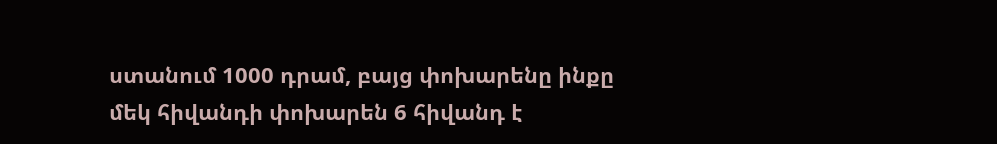ստանում 1000 դրամ, բայց փոխարենը ինքը մեկ հիվանդի փոխարեն 6 հիվանդ է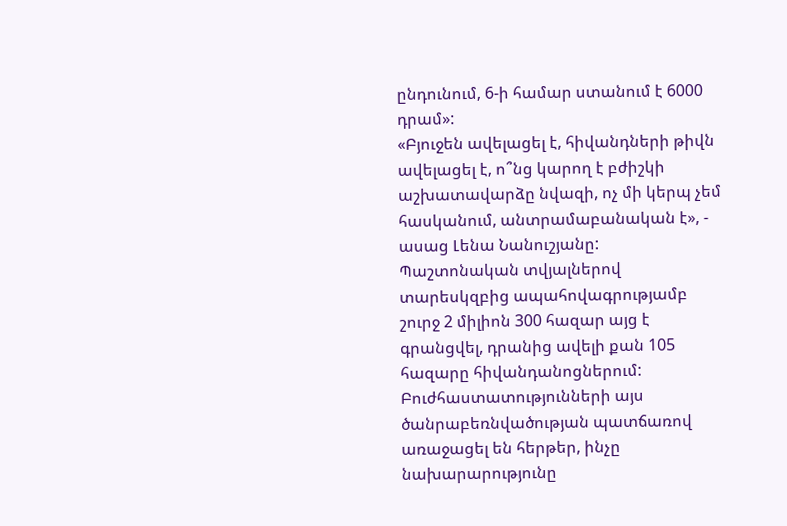ընդունում, 6-ի համար ստանում է 6000 դրամ»:
«Բյուջեն ավելացել է, հիվանդների թիվն ավելացել է, ո՞նց կարող է բժիշկի աշխատավարձը նվազի, ոչ մի կերպ չեմ հասկանում, անտրամաբանական է», - ասաց Լենա Նանուշյանը:
Պաշտոնական տվյալներով տարեսկզբից ապահովագրությամբ շուրջ 2 միլիոն 300 հազար այց է գրանցվել, դրանից ավելի քան 105 հազարը հիվանդանոցներում: Բուժհաստատությունների այս ծանրաբեռնվածության պատճառով առաջացել են հերթեր, ինչը նախարարությունը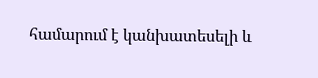համարում է կանխատեսելի և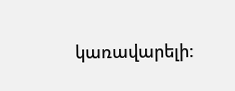կառավարելի: